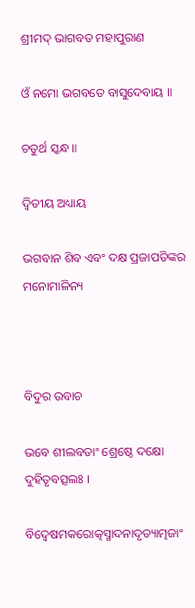ଶ୍ରୀମଦ୍ ଭାଗବତ ମହାପୁରାଣ

ଓଁ ନମୋ ଭଗବତେ ବାସୁଦେବାୟ ॥

ଚତୁର୍ଥ ସ୍କନ୍ଧ ॥

ଦ୍ବିତୀୟ ଅଧ୍ୟାୟ

ଭଗବାନ ଶିବ ଏବଂ ଦକ୍ଷ ପ୍ରଜାପତିଙ୍କର ମନୋମାଳିନ୍ୟ



ବିଦୁର ଉବାଚ

ଭବେ ଶୀଲବତାଂ ଶ୍ରେଷ୍ଠେ ଦକ୍ଷୋ ଦୁହିତୃବତ୍ସଲଃ ।

ବିଦ୍ୱେଷମକରୋତ୍କସ୍ମାଦନାଦୃତ୍ୟାତ୍ମଜାଂ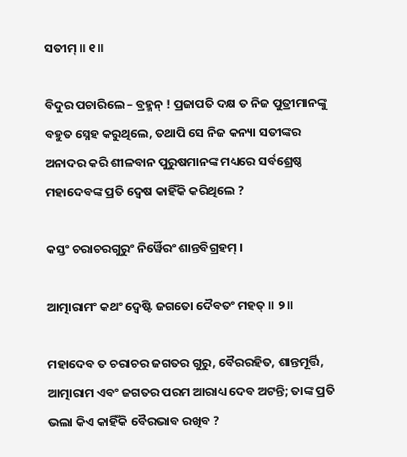ସତୀମ୍ ॥ ୧॥

ବିଦୁର ପଚାରିଲେ – ବ୍ରହ୍ମନ୍ ! ପ୍ରଜାପତି ଦକ୍ଷ ତ ନିଜ ପୁତ୍ରୀମାନଙ୍କୁ ବହୁତ ସ୍ନେହ କରୁଥିଲେ, ତଥାପି ସେ ନିଜ କନ୍ୟା ସତୀଙ୍କର ଅନାଦର କରି ଶୀଳବାନ ପୁରୁଷମାନଙ୍କ ମଧ୍ୟରେ ସର୍ବଶ୍ରେଷ୍ଠ ମହାଦେବଙ୍କ ପ୍ରତି ଦ୍ବେଷ କାହିଁକି କରିଥିଲେ ?

କସ୍ତଂ ଚରାଚରଗୁରୁଂ ନିର୍ୱୈରଂ ଶାନ୍ତବିଗ୍ରହମ୍ ।

ଆତ୍ମାରାମଂ କଥଂ ଦ୍ୱେଷ୍ଟି ଜଗତୋ ଦୈବତଂ ମହତ୍ ॥ ୨॥

ମହାଦେବ ତ ଚରାଚର ଜଗତର ଗୁରୁ, ବୈରରହିତ, ଶାନ୍ତମୂର୍ତ୍ତି, ଆତ୍ମାରାମ ଏବଂ ଜଗତର ପରମ ଆରାଧ୍ୟ ଦେବ ଅଟନ୍ତି; ତାଙ୍କ ପ୍ରତି ଭଲା କିଏ କାହିଁକି ବୈରଭାବ ରଖିବ ?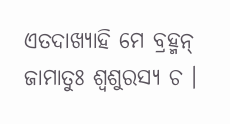ଏତଦାଖ୍ୟାହି ମେ ବ୍ରହ୍ମନ୍ ଜାମାତୁଃ ଶ୍ୱଶୁରସ୍ୟ ଚ ।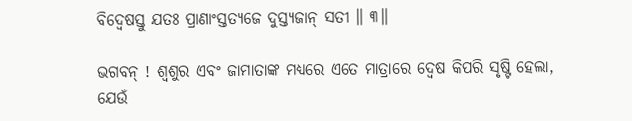ବିଦ୍ୱେଷସ୍ତୁ ଯତଃ ପ୍ରାଣାଂସ୍ତତ୍ୟଜେ ଦୁସ୍ତ୍ୟଜାନ୍ ସତୀ ॥ ୩॥

ଭଗବନ୍ ! ଶ୍ବଶୁର ଏବଂ ଜାମାତାଙ୍କ ମଧ୍ୟରେ ଏତେ ମାତ୍ରାରେ ଦ୍ବେଷ କିପରି ସୃଷ୍ଟି ହେଲା, ଯେଉଁ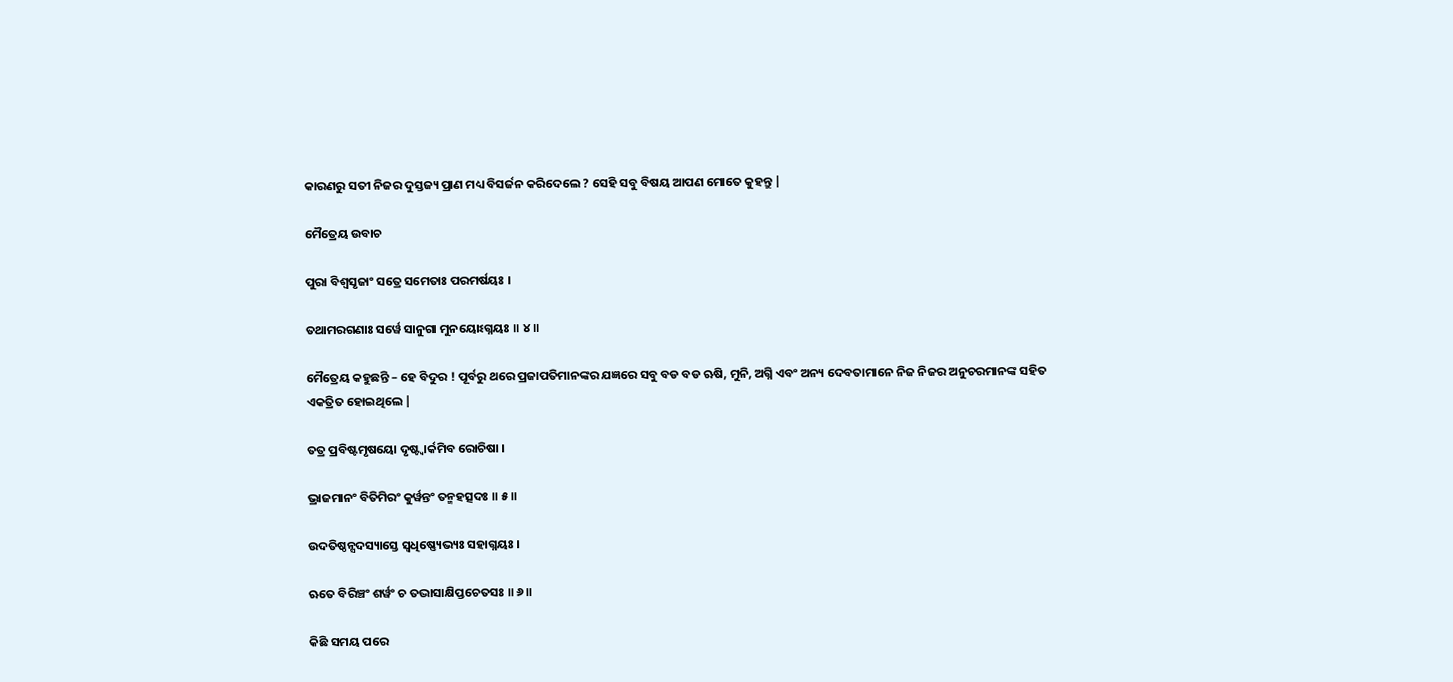କାରଣରୁ ସତୀ ନିଜର ଦୁସ୍ତଜ୍ୟ ପ୍ରାଣ ମଧ୍ୟ ବିସର୍ଜନ କରିଦେଲେ ? ସେହି ସବୁ ବିଷୟ ଆପଣ ମୋତେ କୁହନ୍ତୁ |

ମୈତ୍ରେୟ ଉବାଚ

ପୁରା ବିଶ୍ୱସୃଜାଂ ସତ୍ରେ ସମେତାଃ ପରମର୍ଷୟଃ ।

ତଥାମରଗଣାଃ ସର୍ୱେ ସାନୁଗା ମୁନୟୋଽଗ୍ନୟଃ ॥ ୪॥

ମୈତ୍ରେୟ କହୁଛନ୍ତି – ହେ ବିଦୁର ! ପୂର୍ବରୁ ଥରେ ପ୍ରଜାପତିମାନଙ୍କର ଯଜ୍ଞରେ ସବୁ ବଡ ବଡ ଋଷି, ମୁନି, ଅଗ୍ନି ଏବଂ ଅନ୍ୟ ଦେବତାମାନେ ନିଜ ନିଜର ଅନୁଚରମାନଙ୍କ ସହିତ ଏକତ୍ରିତ ହୋଇଥିଲେ |

ତତ୍ର ପ୍ରବିଷ୍ଟମୃଷୟୋ ଦୃଷ୍ଟ୍ୱାର୍କମିବ ରୋଚିଷା ।

ଭ୍ରାଜମାନଂ ବିତିମିରଂ କୁର୍ୱନ୍ତଂ ତନ୍ମହତ୍ସଦଃ ॥ ୫॥

ଉଦତିଷ୍ଠନ୍ସଦସ୍ୟାସ୍ତେ ସ୍ୱଧିଷ୍ଣ୍ୟେଭ୍ୟଃ ସହାଗ୍ନୟଃ ।

ଋତେ ବିରିଞ୍ଚଂ ଶର୍ୱଂ ଚ ତଦ୍ଭାସାକ୍ଷିପ୍ତଚେତସଃ ॥ ୬॥

କିଛି ସମୟ ପରେ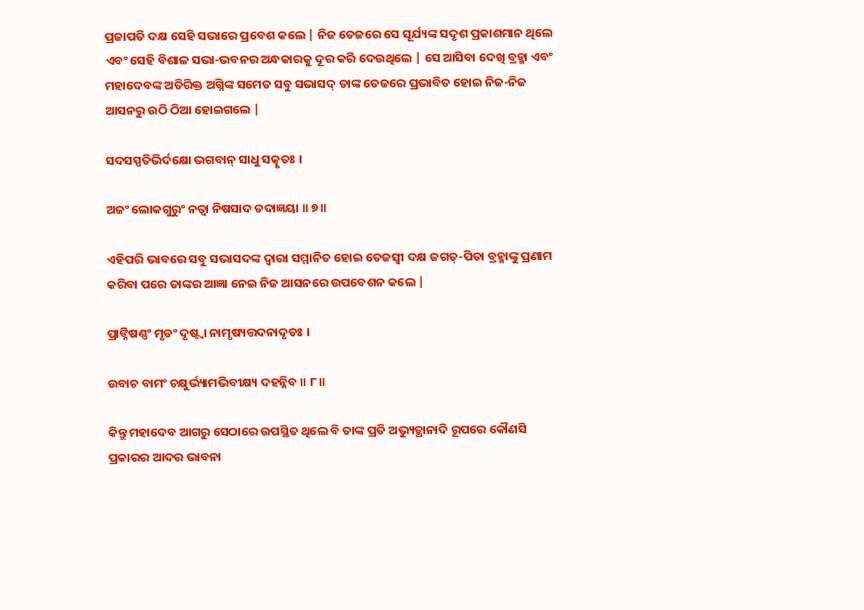ପ୍ରଜାପତି ଦକ୍ଷ ସେହି ସଭାରେ ପ୍ରବେଶ କଲେ | ନିଜ ତେଜରେ ସେ ସୂର୍ଯ୍ୟଙ୍କ ସଦୃଶ ପ୍ରକାଶମାନ ଥିଲେ ଏବଂ ସେହି ବିଶାଳ ସଭା-ଭବନର ଅନ୍ଧକାରକୁ ଦୂର କରି ଦେଉଥିଲେ | ସେ ଆସିବା ଦେଖି ବ୍ରହ୍ମା ଏବଂ ମହାଦେବଙ୍କ ଅତିରିକ୍ତ ଅଗ୍ନିଙ୍କ ସମେତ ସବୁ ସଭାସଦ୍ ତାଙ୍କ ତେଜରେ ପ୍ରଭାବିତ ହୋଇ ନିଜ-ନିଜ ଆସନରୁ ଉଠି ଠିଆ ହୋଇଗଲେ |

ସଦସସ୍ପତିଭିର୍ଦକ୍ଷୋ ଭଗବାନ୍ ସାଧୁ ସତ୍କୃତଃ ।

ଅଜଂ ଲୋକଗୁରୁଂ ନତ୍ୱା ନିଷସାଦ ତଦାଜ୍ଞୟା ॥ ୭॥

ଏହିପରି ଭାବରେ ସବୁ ସଭାସଦଙ୍କ ଦ୍ବାରା ସମ୍ମାନିତ ହୋଇ ତେଜସ୍ବୀ ଦକ୍ଷ ଜଗତ୍-ପିତା ବ୍ରହ୍ମାଙ୍କୁ ପ୍ରଣାମ କରିବା ପରେ ତାଙ୍କର ଆଜ୍ଞା ନେଇ ନିଜ ଆସନରେ ଉପବେଶନ କଲେ |

ପ୍ରାଙ୍ନିଷଣ୍ଣଂ ମୃଡଂ ଦୃଷ୍ଟ୍ୱା ନାମୃଷ୍ୟତ୍ତଦନାଦୃତଃ ।

ଉବାଚ ବାମଂ ଚକ୍ଷୁର୍ଭ୍ୟାମଭିବୀକ୍ଷ୍ୟ ଦହନ୍ନିବ ॥ ୮॥

କିନ୍ତୁ ମହାଦେବ ଆଗରୁ ସେଠାରେ ଉପସ୍ଥିତ ଥିଲେ ବି ତାଙ୍କ ପ୍ରତି ଅଭ୍ୟୁତ୍ଥାନାଦି ରୂପରେ କୌଣସି ପ୍ରକାରର ଆଦର ଭାବନା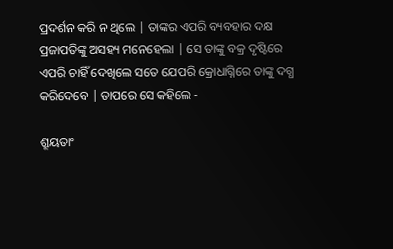ପ୍ରଦର୍ଶନ କରି ନ ଥିଲେ | ତାଙ୍କର ଏପରି ବ୍ୟବହାର ଦକ୍ଷ ପ୍ରଜାପତିଙ୍କୁ ଅସହ୍ୟ ମନେହେଲା | ସେ ତାଙ୍କୁ ବକ୍ର ଦୃଷ୍ଟିରେ ଏପରି ଚାହିଁ ଦେଖିଲେ ସତେ ଯେପରି କ୍ରୋଧାଗ୍ନିରେ ତାଙ୍କୁ ଦଗ୍ଧ କରିଦେବେ | ତାପରେ ସେ କହିଲେ -

ଶ୍ରୂୟତାଂ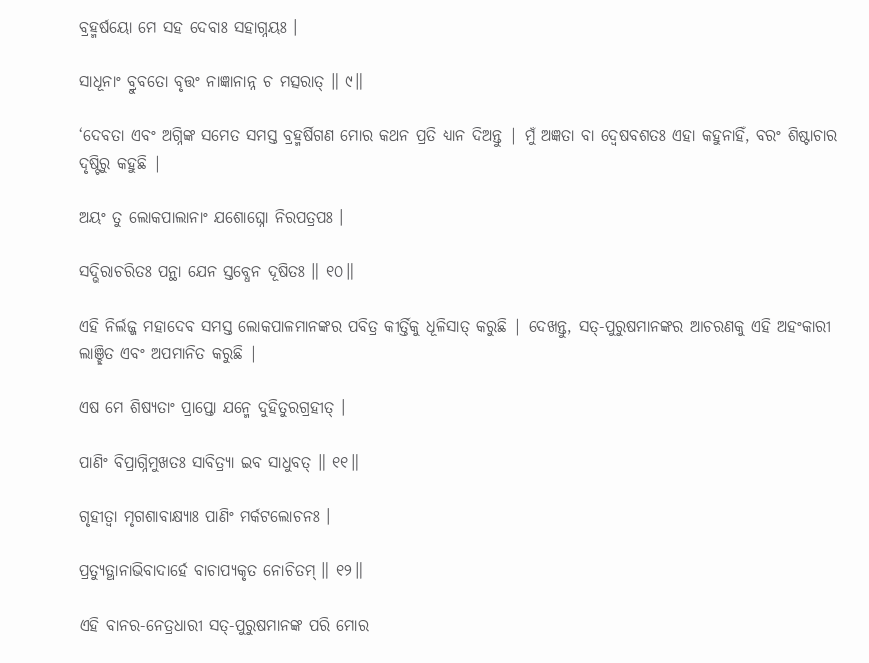ବ୍ରହ୍ମର୍ଷୟୋ ମେ ସହ ଦେବାଃ ସହାଗ୍ନୟଃ ।

ସାଧୂନାଂ ବ୍ରୁବତୋ ବୃତ୍ତଂ ନାଜ୍ଞାନାନ୍ନ ଚ ମତ୍ସରାତ୍ ॥ ୯॥

‘ଦେବତା ଏବଂ ଅଗ୍ନିଙ୍କ ସମେତ ସମସ୍ତ ବ୍ରହ୍ମର୍ଷିଗଣ ମୋର କଥନ ପ୍ରତି ଧ୍ୟାନ ଦିଅନ୍ତୁ | ମୁଁ ଅଜ୍ଞତା ବା ଦ୍ବେଷବଶତଃ ଏହା କହୁନାହିଁ, ବରଂ ଶିଷ୍ଟାଚାର ଦୃଷ୍ଟିରୁ କହୁଛି |

ଅୟଂ ତୁ ଲୋକପାଲାନାଂ ଯଶୋଘ୍ନୋ ନିରପତ୍ରପଃ ।

ସଦ୍ଭିରାଚରିତଃ ପନ୍ଥା ଯେନ ସ୍ତବ୍ଧେନ ଦୂଷିତଃ ॥ ୧୦॥

ଏହି ନିର୍ଲଜ୍ଜ ମହାଦେବ ସମସ୍ତ ଲୋକପାଳମାନଙ୍କର ପବିତ୍ର କୀର୍ତ୍ତିକୁ ଧୂଳିସାତ୍ କରୁଛି | ଦେଖନ୍ତୁ, ସତ୍-ପୁରୁଷମାନଙ୍କର ଆଚରଣକୁ ଏହି ଅହଂକାରୀ ଲାଞ୍ଛିତ ଏବଂ ଅପମାନିତ କରୁଛି |

ଏଷ ମେ ଶିଷ୍ୟତାଂ ପ୍ରାପ୍ତୋ ଯନ୍ମେ ଦୁହିତୁରଗ୍ରହୀତ୍ ।

ପାଣିଂ ବିପ୍ରାଗ୍ନିମୁଖତଃ ସାବିତ୍ର୍ୟା ଇବ ସାଧୁବତ୍ ॥ ୧୧॥

ଗୃହୀତ୍ୱା ମୃଗଶାବାକ୍ଷ୍ୟାଃ ପାଣିଂ ମର୍କଟଲୋଚନଃ ।

ପ୍ରତ୍ୟୁତ୍ଥାନାଭିବାଦାର୍ହେ ବାଚାପ୍ୟକୃତ ନୋଚିତମ୍ ॥ ୧୨॥

ଏହି ବାନର-ନେତ୍ରଧାରୀ ସତ୍-ପୁରୁଷମାନଙ୍କ ପରି ମୋର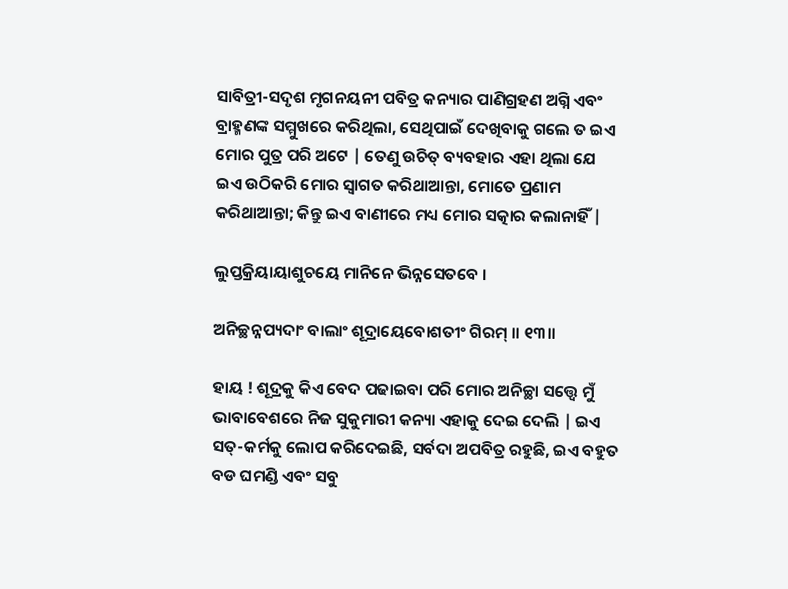ସାବିତ୍ରୀ-ସଦୃଶ ମୃଗନୟନୀ ପବିତ୍ର କନ୍ୟାର ପାଣିଗ୍ରହଣ ଅଗ୍ନି ଏବଂ ବ୍ରାହ୍ମଣଙ୍କ ସମ୍ମୁଖରେ କରିଥିଲା, ସେଥିପାଇଁ ଦେଖିବାକୁ ଗଲେ ତ ଇଏ ମୋର ପୁତ୍ର ପରି ଅଟେ | ତେଣୁ ଉଚିତ୍ ବ୍ୟବହାର ଏହା ଥିଲା ଯେ ଇଏ ଉଠିକରି ମୋର ସ୍ବାଗତ କରିଥାଆନ୍ତା, ମୋତେ ପ୍ରଣାମ କରିଥାଆନ୍ତା; କିନ୍ତୁ ଇଏ ବାଣୀରେ ମଧ୍ୟ ମୋର ସତ୍କାର କଲାନାହିଁ |

ଲୁପ୍ତକ୍ରିୟାୟାଶୁଚୟେ ମାନିନେ ଭିନ୍ନସେତବେ ।

ଅନିଚ୍ଛନ୍ନପ୍ୟଦାଂ ବାଲାଂ ଶୂଦ୍ରାୟେବୋଶତୀଂ ଗିରମ୍ ॥ ୧୩॥

ହାୟ ! ଶୂଦ୍ରକୁ କିଏ ବେଦ ପଢାଇବା ପରି ମୋର ଅନିଚ୍ଛା ସତ୍ତ୍ବେ ମୁଁ ଭାବାବେଶରେ ନିଜ ସୁକୁମାରୀ କନ୍ୟା ଏହାକୁ ଦେଇ ଦେଲି | ଇଏ ସତ୍-କର୍ମକୁ ଲୋପ କରିଦେଇଛି, ସର୍ବଦା ଅପବିତ୍ର ରହୁଛି, ଇଏ ବହୁତ ବଡ ଘମଣ୍ଡି ଏବଂ ସବୁ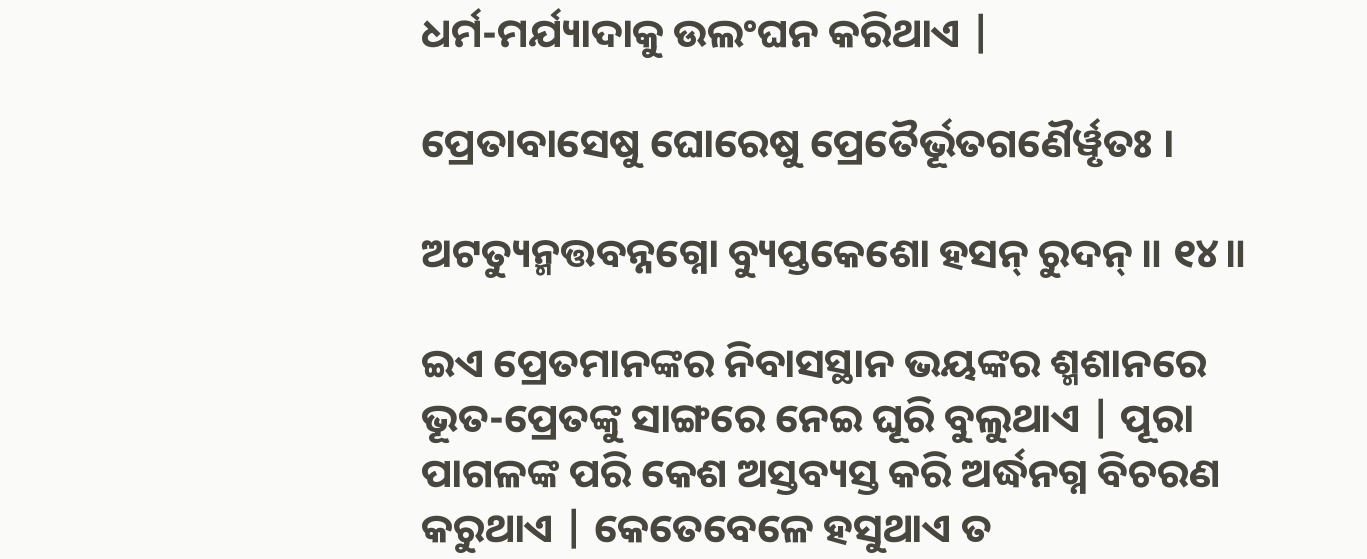ଧର୍ମ-ମର୍ଯ୍ୟାଦାକୁ ଉଲଂଘନ କରିଥାଏ |

ପ୍ରେତାବାସେଷୁ ଘୋରେଷୁ ପ୍ରେତୈର୍ଭୂତଗଣୈର୍ୱୃତଃ ।

ଅଟତ୍ୟୁନ୍ମତ୍ତବନ୍ନଗ୍ନୋ ବ୍ୟୁପ୍ତକେଶୋ ହସନ୍ ରୁଦନ୍ ॥ ୧୪॥

ଇଏ ପ୍ରେତମାନଙ୍କର ନିବାସସ୍ଥାନ ଭୟଙ୍କର ଶ୍ମଶାନରେ ଭୂତ-ପ୍ରେତଙ୍କୁ ସାଙ୍ଗରେ ନେଇ ଘୂରି ବୁଲୁଥାଏ | ପୂରା ପାଗଳଙ୍କ ପରି କେଶ ଅସ୍ତବ୍ୟସ୍ତ କରି ଅର୍ଦ୍ଧନଗ୍ନ ବିଚରଣ କରୁଥାଏ | କେତେବେଳେ ହସୁଥାଏ ତ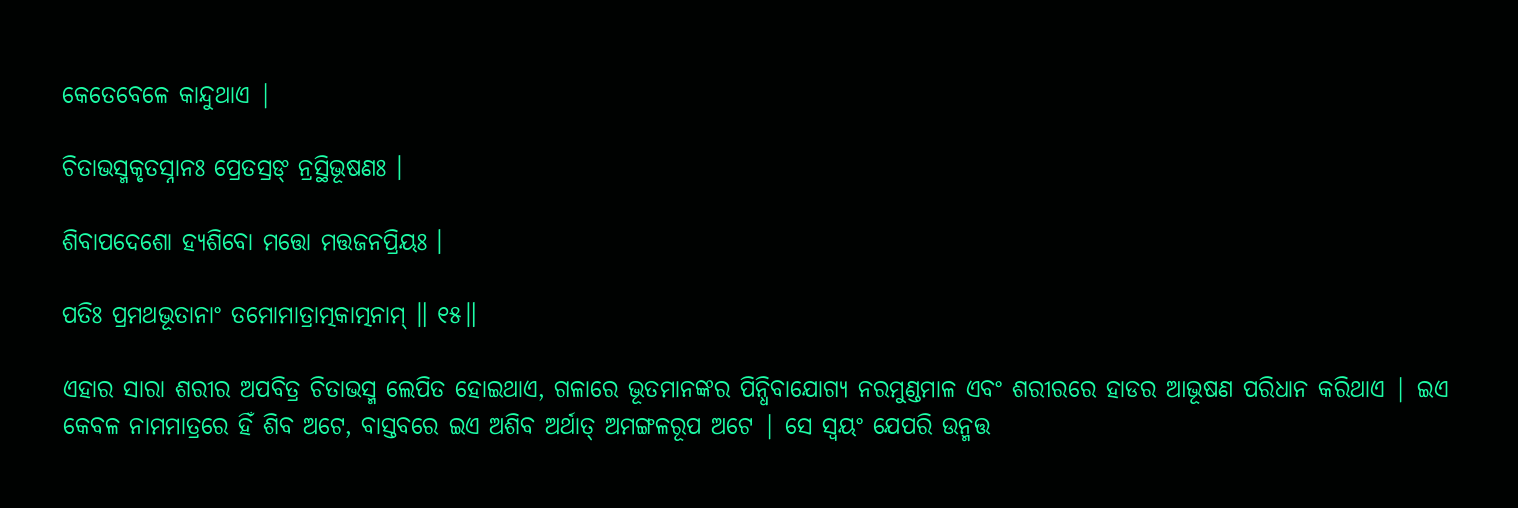କେତେବେଳେ କାନ୍ଦୁଥାଏ |

ଚିତାଭସ୍ମକୃତସ୍ନାନଃ ପ୍ରେତସ୍ରଙ୍ ନ୍ରସ୍ଥିଭୂଷଣଃ ।

ଶିବାପଦେଶୋ ହ୍ୟଶିବୋ ମତ୍ତୋ ମତ୍ତଜନପ୍ରିୟଃ ।

ପତିଃ ପ୍ରମଥଭୂତାନାଂ ତମୋମାତ୍ରାତ୍ମକାତ୍ମନାମ୍ ॥ ୧୫॥

ଏହାର ସାରା ଶରୀର ଅପବିତ୍ର ଚିତାଭସ୍ମ ଲେପିତ ହୋଇଥାଏ, ଗଳାରେ ଭୂତମାନଙ୍କର ପିନ୍ଧିବାଯୋଗ୍ୟ ନରମୁଣ୍ଡମାଳ ଏବଂ ଶରୀରରେ ହାଡର ଆଭୂଷଣ ପରିଧାନ କରିଥାଏ | ଇଏ କେବଳ ନାମମାତ୍ରରେ ହିଁ ଶିବ ଅଟେ, ବାସ୍ତବରେ ଇଏ ଅଶିବ ଅର୍ଥାତ୍ ଅମଙ୍ଗଳରୂପ ଅଟେ | ସେ ସ୍ବୟଂ ଯେପରି ଉନ୍ମତ୍ତ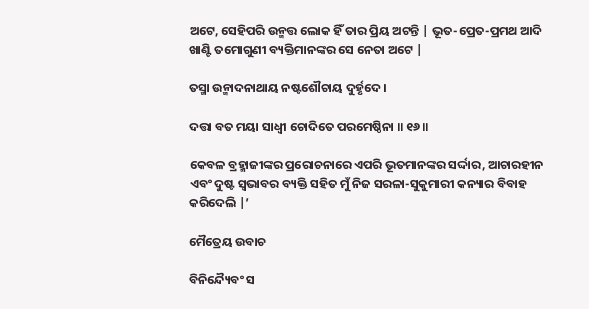ଅଟେ, ସେହିପରି ଉନ୍ମତ୍ତ ଲୋକ ହିଁ ତାର ପ୍ରିୟ ଅଟନ୍ତି | ଭୂତ-ପ୍ରେତ-ପ୍ରମଥ ଆଦି ଖାଣ୍ଟି ତମୋଗୁଣୀ ବ୍ୟକ୍ତିମାନଙ୍କର ସେ ନେତା ଅଟେ |

ତସ୍ମା ଉନ୍ମାଦନାଥାୟ ନଷ୍ଟଶୌଚାୟ ଦୁର୍ହୃଦେ ।

ଦତ୍ତା ବତ ମୟା ସାଧ୍ୱୀ ଚୋଦିତେ ପରମେଷ୍ଠିନା ॥ ୧୬॥

କେବଳ ବ୍ରହ୍ମାଜୀଙ୍କର ପ୍ରରୋଚନାରେ ଏପରି ଭୂତମାନଙ୍କର ସର୍ଦ୍ଦାର, ଆଚାରହୀନ ଏବଂ ଦୁଷ୍ଟ ସ୍ବଭାବର ବ୍ୟକ୍ତି ସହିତ ମୁଁ ନିଜ ସରଳା-ସୁକୁମାରୀ କନ୍ୟାର ବିବାହ କରିଦେଲି |’

ମୈତ୍ରେୟ ଉବାଚ

ବିନିନ୍ଦ୍ୟୈବଂ ସ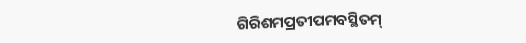ଗିରିଶମପ୍ରତୀପମବସ୍ଥିତମ୍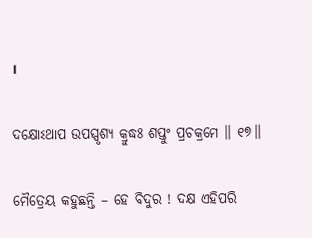।

ଦକ୍ଷୋଽଥାପ ଉପସ୍ପୃଶ୍ୟ କ୍ରୁଦ୍ଧଃ ଶପ୍ତୁଂ ପ୍ରଚକ୍ରମେ ॥ ୧୭॥

ମୈତ୍ରେୟ କହୁଛନ୍ତି – ହେ ବିଦୁର ! ଦକ୍ଷ ଏହିପରି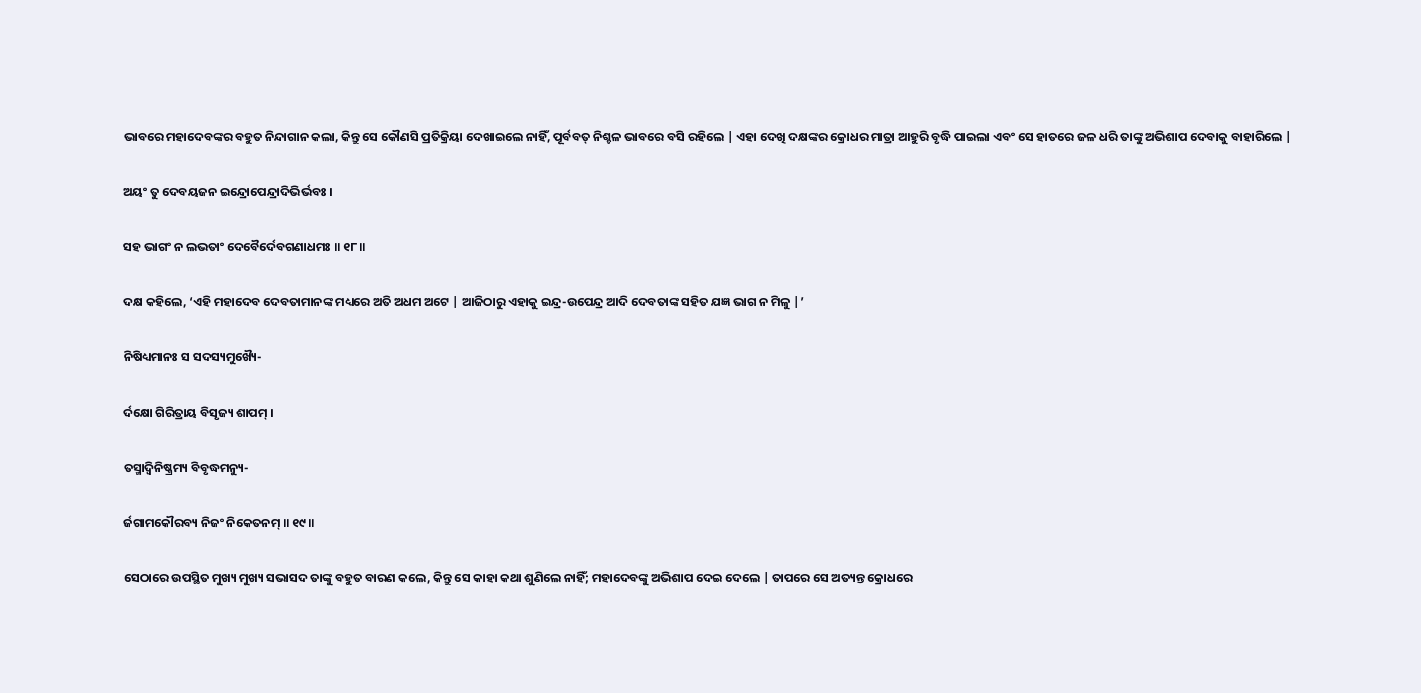ଭାବରେ ମହାଦେବଙ୍କର ବହୁତ ନିନ୍ଦାଗାନ କଲା, କିନ୍ତୁ ସେ କୌଣସି ପ୍ରତିକ୍ରିୟା ଦେଖାଇଲେ ନାହିଁ, ପୂର୍ବବତ୍ ନିଶ୍ଚଳ ଭାବରେ ବସି ରହିଲେ | ଏହା ଦେଖି ଦକ୍ଷଙ୍କର କ୍ରୋଧର ମାତ୍ରା ଆହୁରି ବୃଦ୍ଧି ପାଇଲା ଏବଂ ସେ ହାତରେ ଜଳ ଧରି ତାଙ୍କୁ ଅଭିଶାପ ଦେବାକୁ ବାହାରିଲେ |

ଅୟଂ ତୁ ଦେବୟଜନ ଇନ୍ଦ୍ରୋପେନ୍ଦ୍ରାଦିଭିର୍ଭବଃ ।

ସହ ଭାଗଂ ନ ଲଭତାଂ ଦେବୈର୍ଦେବଗଣାଧମଃ ॥ ୧୮॥

ଦକ୍ଷ କହିଲେ, ‘ଏହି ମହାଦେବ ଦେବତାମାନଙ୍କ ମଧ୍ୟରେ ଅତି ଅଧମ ଅଟେ | ଆଜିଠାରୁ ଏହାକୁ ଇନ୍ଦ୍ର-ଉପେନ୍ଦ୍ର ଆଦି ଦେବତାଙ୍କ ସହିତ ଯଜ୍ଞ ଭାଗ ନ ମିଳୁ |’

ନିଷିଧ୍ୟମାନଃ ସ ସଦସ୍ୟମୁଖ୍ୟୈ-

ର୍ଦକ୍ଷୋ ଗିରିତ୍ରାୟ ବିସୃଜ୍ୟ ଶାପମ୍ ।

ତସ୍ମାଦ୍ୱିନିଷ୍କ୍ରମ୍ୟ ବିବୃଦ୍ଧମନ୍ୟୁ-

ର୍ଜଗାମକୌରବ୍ୟ ନିଜଂ ନିକେତନମ୍ ॥ ୧୯॥

ସେଠାରେ ଉପସ୍ଥିତ ମୁଖ୍ୟ ମୁଖ୍ୟ ସଭାସଦ ତାଙ୍କୁ ବହୁତ ବାରଣ କଲେ, କିନ୍ତୁ ସେ କାହା କଥା ଶୁଣିଲେ ନାହିଁ; ମହାଦେବଙ୍କୁ ଅଭିଶାପ ଦେଇ ଦେଲେ | ତାପରେ ସେ ଅତ୍ୟନ୍ତ କ୍ରୋଧରେ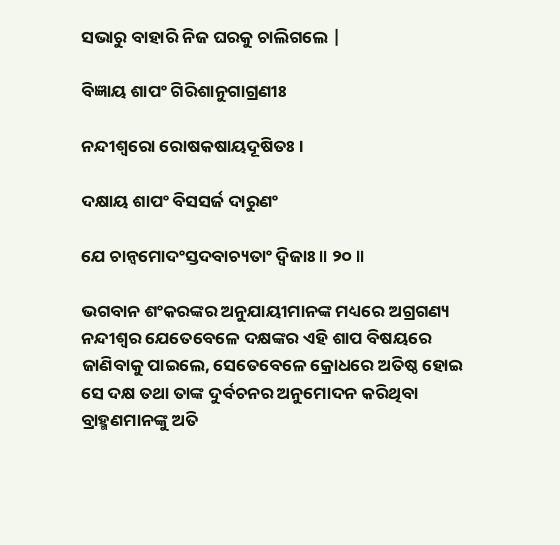ସଭାରୁ ବାହାରି ନିଜ ଘରକୁ ଚାଲିଗଲେ |

ବିଜ୍ଞାୟ ଶାପଂ ଗିରିଶାନୁଗାଗ୍ରଣୀଃ

ନନ୍ଦୀଶ୍ୱରୋ ରୋଷକଷାୟଦୂଷିତଃ ।

ଦକ୍ଷାୟ ଶାପଂ ବିସସର୍ଜ ଦାରୁଣଂ

ଯେ ଚାନ୍ୱମୋଦଂସ୍ତଦବାଚ୍ୟତାଂ ଦ୍ୱିଜାଃ ॥ ୨୦॥

ଭଗବାନ ଶଂକରଙ୍କର ଅନୁଯାୟୀମାନଙ୍କ ମଧ୍ୟରେ ଅଗ୍ରଗଣ୍ୟ ନନ୍ଦୀଶ୍ବର ଯେତେବେଳେ ଦକ୍ଷଙ୍କର ଏହି ଶାପ ବିଷୟରେ ଜାଣିବାକୁ ପାଇଲେ, ସେତେବେଳେ କ୍ରୋଧରେ ଅତିଷ୍ଠ ହୋଇ ସେ ଦକ୍ଷ ତଥା ତାଙ୍କ ଦୁର୍ବଚନର ଅନୁମୋଦନ କରିଥିବା ବ୍ରାହ୍ମଣମାନଙ୍କୁ ଅତି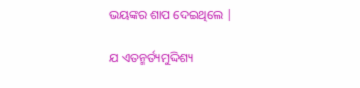ଭୟଙ୍କର ଶାପ ଦେଇଥିଲେ |

ଯ ଏତନ୍ମର୍ତ୍ୟମୁଦ୍ଦିଶ୍ୟ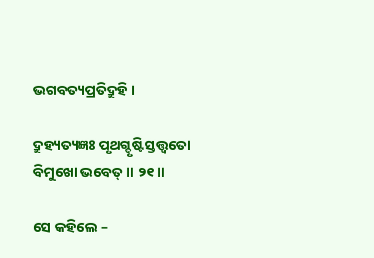ଭଗବତ୍ୟପ୍ରତିଦ୍ରୁହି ।

ଦ୍ରୁହ୍ୟତ୍ୟଜ୍ଞଃ ପୃଥଗ୍ଦୃଷ୍ଟିସ୍ତତ୍ତ୍ୱତୋ ବିମୁଖୋ ଭବେତ୍ ॥ ୨୧॥

ସେ କହିଲେ –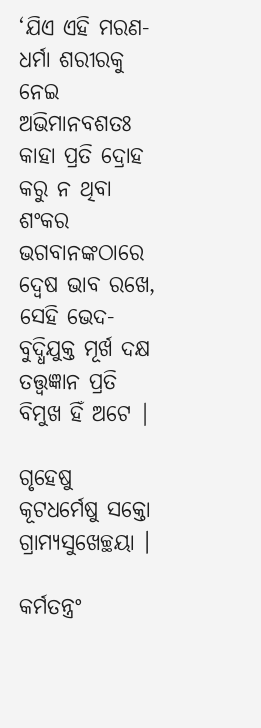‘ଯିଏ ଏହି ମରଣ-ଧର୍ମା ଶରୀରକୁ ନେଇ ଅଭିମାନବଶତଃ କାହା ପ୍ରତି ଦ୍ରୋହ କରୁ ନ ଥିବା ଶଂକର ଭଗବାନଙ୍କଠାରେ ଦ୍ବେଷ ଭାବ ରଖେ, ସେହି ଭେଦ-ବୁଦ୍ଧିଯୁକ୍ତ ମୂର୍ଖ ଦକ୍ଷ ତତ୍ତ୍ବଜ୍ଞାନ ପ୍ରତି ବିମୁଖ ହିଁ ଅଟେ |

ଗୃହେଷୁ କୂଟଧର୍ମେଷୁ ସକ୍ତୋ ଗ୍ରାମ୍ୟସୁଖେଚ୍ଛୟା ।

କର୍ମତନ୍ତ୍ରଂ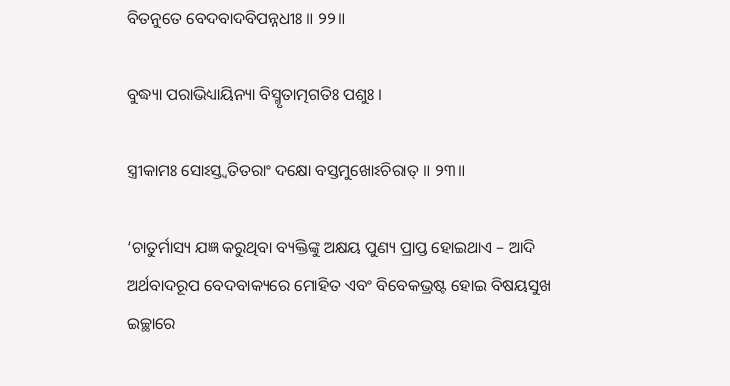ବିତନୁତେ ବେଦବାଦବିପନ୍ନଧୀଃ ॥ ୨୨॥

ବୁଦ୍ଧ୍ୟା ପରାଭିଧ୍ୟାୟିନ୍ୟା ବିସ୍ମୃତାତ୍ମଗତିଃ ପଶୁଃ ।

ସ୍ତ୍ରୀକାମଃ ସୋଽସ୍ତ୍ୱତିତରାଂ ଦକ୍ଷୋ ବସ୍ତମୁଖୋଽଚିରାତ୍ ॥ ୨୩॥

‘ଚାତୁର୍ମାସ୍ୟ ଯଜ୍ଞ କରୁଥିବା ବ୍ୟକ୍ତିଙ୍କୁ ଅକ୍ଷୟ ପୁଣ୍ୟ ପ୍ରାପ୍ତ ହୋଇଥାଏ – ଆଦି ଅର୍ଥବାଦରୂପ ବେଦବାକ୍ୟରେ ମୋହିତ ଏବଂ ବିବେକଭ୍ରଷ୍ଟ ହୋଇ ବିଷୟସୁଖ ଇଚ୍ଛାରେ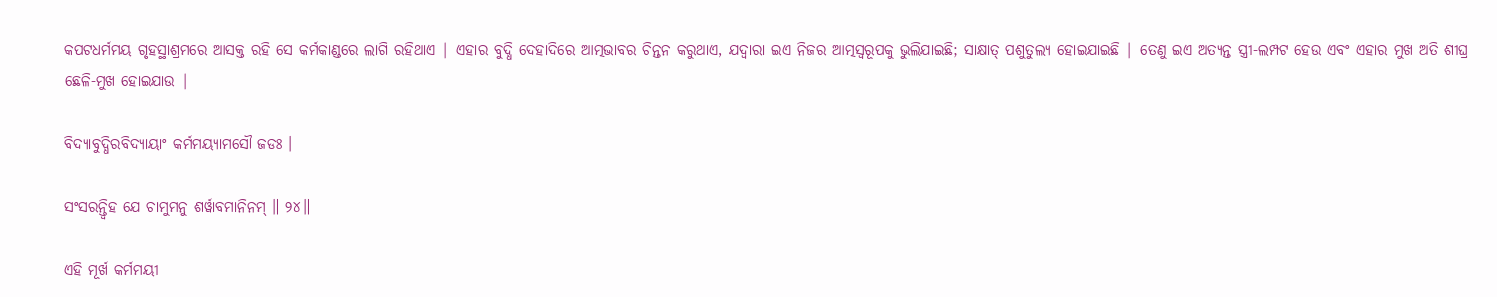କପଟଧର୍ମମୟ ଗୃହସ୍ଥାଶ୍ରମରେ ଆସକ୍ତ ରହି ସେ କର୍ମକାଣ୍ଡରେ ଲାଗି ରହିଥାଏ | ଏହାର ବୁଦ୍ଧି ଦେହାଦିରେ ଆତ୍ମଭାବର ଚିନ୍ତନ କରୁଥାଏ, ଯଦ୍ବାରା ଇଏ ନିଜର ଆତ୍ମସ୍ବରୂପକୁ ଭୁଲିଯାଇଛି; ସାକ୍ଷାତ୍ ପଶୁତୁଲ୍ୟ ହୋଇଯାଇଛି | ତେଣୁ ଇଏ ଅତ୍ୟନ୍ତ ସ୍ତ୍ରୀ-ଲମ୍ପଟ ହେଉ ଏବଂ ଏହାର ମୁଖ ଅତି ଶୀଘ୍ର ଛେଳି-ମୁଖ ହୋଇଯାଉ |

ବିଦ୍ୟାବୁଦ୍ଧିରବିଦ୍ୟାୟାଂ କର୍ମମୟ୍ୟାମସୌ ଜଡଃ ।

ସଂସରନ୍ତ୍ୱିହ ଯେ ଚାମୁମନୁ ଶର୍ୱାବମାନିନମ୍ ॥ ୨୪॥

ଏହି ମୂର୍ଖ କର୍ମମୟୀ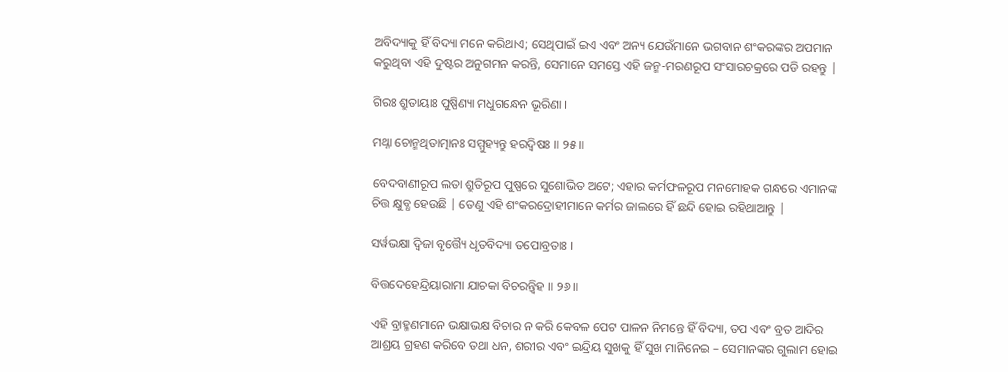ଅବିଦ୍ୟାକୁ ହିଁ ବିଦ୍ୟା ମନେ କରିଥାଏ; ସେଥିପାଇଁ ଇଏ ଏବଂ ଅନ୍ୟ ଯେଉଁମାନେ ଭଗବାନ ଶଂକରଙ୍କର ଅପମାନ କରୁଥିବା ଏହି ଦୁଷ୍ଟର ଅନୁଗମନ କରନ୍ତି, ସେମାନେ ସମସ୍ତେ ଏହି ଜନ୍ମ-ମରଣରୂପ ସଂସାରଚକ୍ରରେ ପଡି ରହନ୍ତୁ |

ଗିରଃ ଶ୍ରୁତାୟାଃ ପୁଷ୍ପିଣ୍ୟା ମଧୁଗନ୍ଧେନ ଭୂରିଣା ।

ମଥ୍ନା ଚୋନ୍ମଥିତାତ୍ମାନଃ ସମ୍ମୁହ୍ୟନ୍ତୁ ହରଦ୍ୱିଷଃ ॥ ୨୫॥

ବେଦବାଣୀରୂପ ଲତା ଶ୍ରୁତିରୂପ ପୁଷ୍ପରେ ସୁଶୋଭିତ ଅଟେ; ଏହାର କର୍ମଫଳରୂପ ମନମୋହକ ଗନ୍ଧରେ ଏମାନଙ୍କ ଚିତ୍ତ କ୍ଷୁବ୍ଧ ହେଉଛି | ତେଣୁ ଏହି ଶଂକରଦ୍ରୋହୀମାନେ କର୍ମର ଜାଲରେ ହିଁ ଛନ୍ଦି ହୋଇ ରହିଥାଆନ୍ତୁ |

ସର୍ୱଭକ୍ଷା ଦ୍ୱିଜା ବୃତ୍ତ୍ୟୈ ଧୃତବିଦ୍ୟା ତପୋବ୍ରତାଃ ।

ବିତ୍ତଦେହେନ୍ଦ୍ରିୟାରାମା ଯାଚକା ବିଚରନ୍ତ୍ୱିହ ॥ ୨୬॥

ଏହି ବ୍ରାହ୍ମଣମାନେ ଭକ୍ଷାଭକ୍ଷ ବିଚାର ନ କରି କେବଳ ପେଟ ପାଳନ ନିମନ୍ତେ ହିଁ ବିଦ୍ୟା, ତପ ଏବଂ ବ୍ରତ ଆଦିର ଆଶ୍ରୟ ଗ୍ରହଣ କରିବେ ତଥା ଧନ, ଶରୀର ଏବଂ ଇନ୍ଦ୍ରିୟ ସୁଖକୁ ହିଁ ସୁଖ ମାନିନେଇ – ସେମାନଙ୍କର ଗୁଲାମ ହୋଇ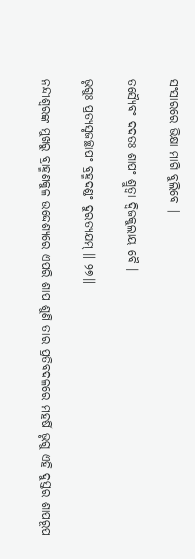ସଂସାରରେ ଭିକ୍ଷା ମାଗି ବୁଲିବେ |

ତସ୍ୟୈବଂ ଦଦତଃ ଶାପଂ ଶ୍ରୁତ୍ୱା ଦ୍ୱିଜକୁଲାୟ ବୈ ।

ଭୃଗୁଃ ପ୍ରତ୍ୟସୃଜଚ୍ଛାପଂ ବ୍ରହ୍ମଦଣ୍ଡଂ ଦୁରତ୍ୟଯମ୍ ॥ ୨୭॥

ନନ୍ଦୀଶ୍ବରଙ୍କ ମୁଖରୁ ବ୍ରାହ୍ମଣକୁଳ ଉଦ୍ଦେଶ୍ୟରେ ଏପରି ଶାପ ଶୁଣି ତାର ପ୍ରତିବଦଳରେ ମହର୍ଷି ଭୃଗୁ ଏହି ଦୁସ୍ତର ଶାପରୂପ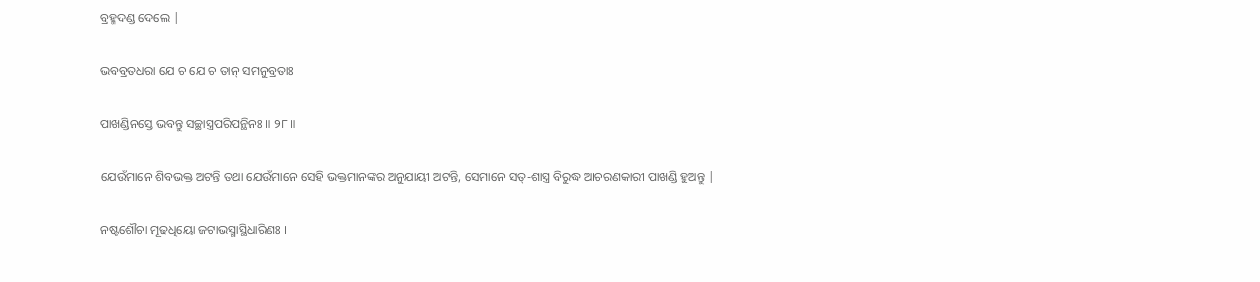ବ୍ରହ୍ମଦଣ୍ଡ ଦେଲେ |

ଭବବ୍ରତଧରା ଯେ ଚ ଯେ ଚ ତାନ୍ ସମନୁବ୍ରତାଃ

ପାଖଣ୍ଡିନସ୍ତେ ଭବନ୍ତୁ ସଚ୍ଛାସ୍ତ୍ରପରିପନ୍ଥିନଃ ॥ ୨୮॥

ଯେଉଁମାନେ ଶିବଭକ୍ତ ଅଟନ୍ତି ତଥା ଯେଉଁମାନେ ସେହି ଭକ୍ତମାନଙ୍କର ଅନୁଯାୟୀ ଅଟନ୍ତି, ସେମାନେ ସତ୍-ଶାସ୍ତ୍ର ବିରୁଦ୍ଧ ଆଚରଣକାରୀ ପାଖଣ୍ଡି ହୁଅନ୍ତୁ |

ନଷ୍ଟଶୌଚା ମୂଢଧିୟୋ ଜଟାଭସ୍ମାସ୍ଥିଧାରିଣଃ ।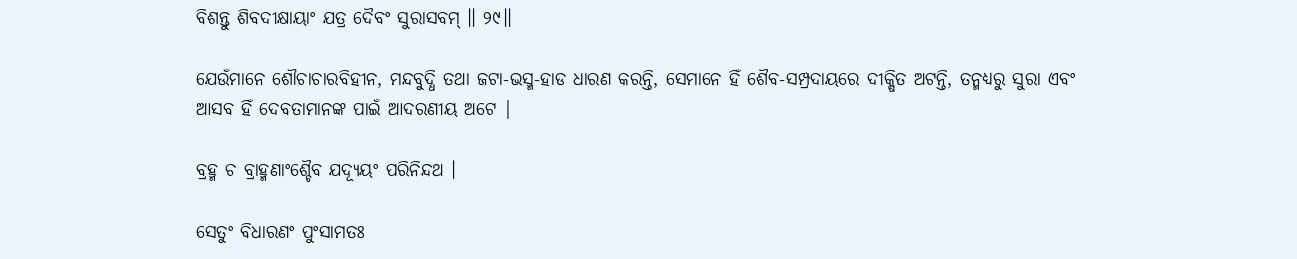ବିଶନ୍ତୁ ଶିବଦୀକ୍ଷାୟାଂ ଯତ୍ର ଦୈବଂ ସୁରାସବମ୍ ॥ ୨୯॥

ଯେଉଁମାନେ ଶୌଚାଚାରବିହୀନ, ମନ୍ଦବୁଦ୍ଧି ତଥା ଜଟା-ଭସ୍ମ-ହାଡ ଧାରଣ କରନ୍ତି, ସେମାନେ ହିଁ ଶୈବ-ସମ୍ପ୍ରଦାୟରେ ଦୀକ୍ଷିତ ଅଟନ୍ତି, ତନ୍ମଧ୍ୟରୁ ସୁରା ଏବଂ ଆସବ ହିଁ ଦେବତାମାନଙ୍କ ପାଇଁ ଆଦରଣୀୟ ଅଟେ |

ବ୍ରହ୍ମ ଚ ବ୍ରାହ୍ମଣାଂଶ୍ଚୈବ ଯଦ୍ୟୂୟଂ ପରିନିନ୍ଦଥ ।

ସେତୁଂ ବିଧାରଣଂ ପୁଂସାମତଃ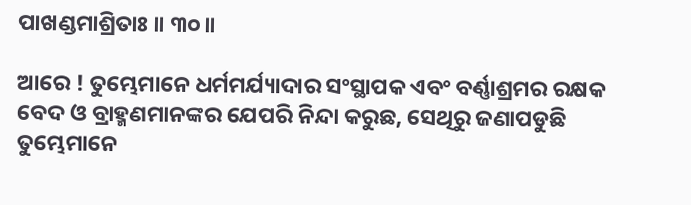ପାଖଣ୍ଡମାଶ୍ରିତାଃ ॥ ୩୦॥

ଆରେ ! ତୁମ୍ଭେମାନେ ଧର୍ମମର୍ଯ୍ୟାଦାର ସଂସ୍ଥାପକ ଏବଂ ବର୍ଣ୍ଣାଶ୍ରମର ରକ୍ଷକ ବେଦ ଓ ବ୍ରାହ୍ମଣମାନଙ୍କର ଯେପରି ନିନ୍ଦା କରୁଛ, ସେଥିରୁ ଜଣାପଡୁଛି ତୁମ୍ଭେମାନେ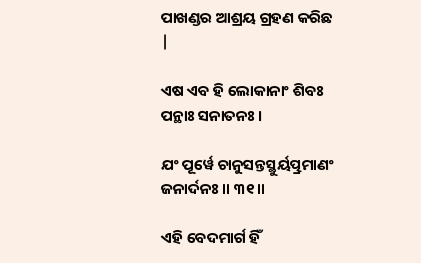ପାଖଣ୍ଡର ଆଶ୍ରୟ ଗ୍ରହଣ କରିଛ |

ଏଷ ଏବ ହି ଲୋକାନାଂ ଶିବଃ ପନ୍ଥାଃ ସନାତନଃ ।

ଯଂ ପୂର୍ୱେ ଚାନୁସନ୍ତସ୍ଥୁର୍ୟତ୍ପ୍ରମାଣଂ ଜନାର୍ଦନଃ ॥ ୩୧॥

ଏହି ବେଦମାର୍ଗ ହିଁ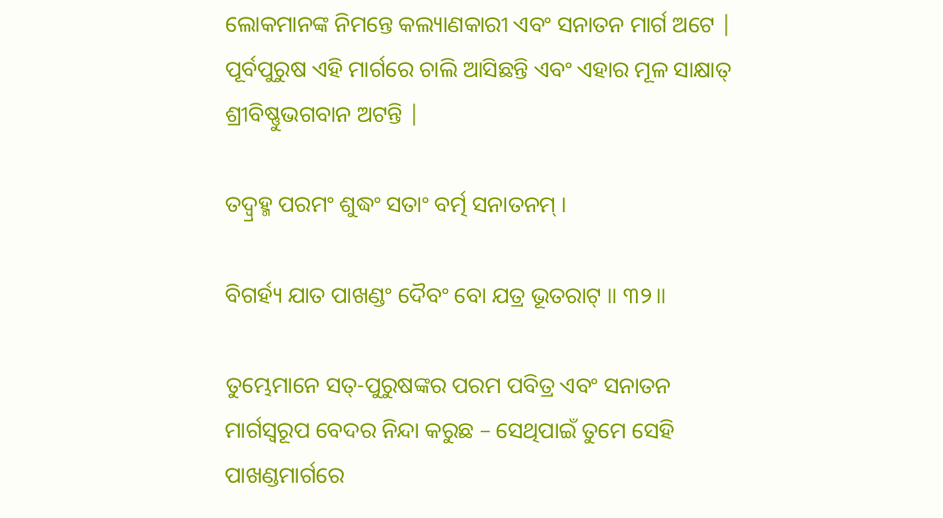ଲୋକମାନଙ୍କ ନିମନ୍ତେ କଲ୍ୟାଣକାରୀ ଏବଂ ସନାତନ ମାର୍ଗ ଅଟେ | ପୂର୍ବପୁରୁଷ ଏହି ମାର୍ଗରେ ଚାଲି ଆସିଛନ୍ତି ଏବଂ ଏହାର ମୂଳ ସାକ୍ଷାତ୍ ଶ୍ରୀବିଷ୍ଣୁଭଗବାନ ଅଟନ୍ତି |

ତଦ୍ବ୍ରହ୍ମ ପରମଂ ଶୁଦ୍ଧଂ ସତାଂ ବର୍ତ୍ମ ସନାତନମ୍ ।

ବିଗର୍ହ୍ୟ ଯାତ ପାଖଣ୍ଡଂ ଦୈବଂ ବୋ ଯତ୍ର ଭୂତରାଟ୍ ॥ ୩୨॥

ତୁମ୍ଭେମାନେ ସତ୍-ପୁରୁଷଙ୍କର ପରମ ପବିତ୍ର ଏବଂ ସନାତନ ମାର୍ଗସ୍ବରୂପ ବେଦର ନିନ୍ଦା କରୁଛ – ସେଥିପାଇଁ ତୁମେ ସେହି ପାଖଣ୍ଡମାର୍ଗରେ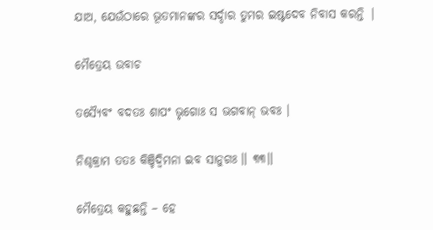ଯାଅ, ଯେଉଁଠାରେ ଭୂତମାନଙ୍କର ସର୍ଦ୍ଦାର ତୁମର ଇଷ୍ଟଦେବ ନିବାସ କରନ୍ତି |

ମୈତ୍ରେୟ ଉବାଚ

ତସ୍ୟୈବଂ ବଦତଃ ଶାପଂ ଭୃଗୋଃ ସ ଭଗବାନ୍ ଭବଃ ।

ନିଶ୍ଚକ୍ରାମ ତତଃ କିଞ୍ଚିଦ୍ୱିମନା ଇବ ସାନୁଗଃ ॥ ୩୩॥

ମୈତ୍ରେୟ କହୁଛନ୍ତି – ହେ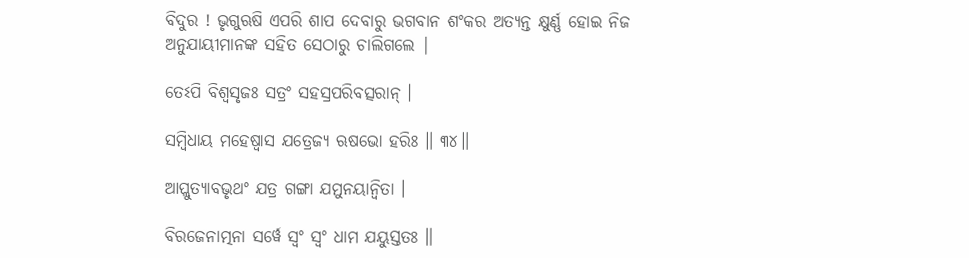ବିଦୁର ! ଭୃଗୁଋଷି ଏପରି ଶାପ ଦେବାରୁ ଭଗବାନ ଶଂକର ଅତ୍ୟନ୍ତ କ୍ଷୁର୍ଣ୍ଣ ହୋଇ ନିଜ ଅନୁଯାୟୀମାନଙ୍କ ସହିତ ସେଠାରୁ ଚାଲିଗଲେ |

ତେଽପି ବିଶ୍ୱସୃଜଃ ସତ୍ରଂ ସହସ୍ରପରିବତ୍ସରାନ୍ ।

ସମ୍ବିଧାୟ ମହେଷ୍ୱାସ ଯତ୍ରେଜ୍ୟ ଋଷଭୋ ହରିଃ ॥ ୩୪॥

ଆପ୍ଲୁତ୍ୟାବଭୃଥଂ ଯତ୍ର ଗଙ୍ଗା ଯମୁନୟାନ୍ୱିତା ।

ବିରଜେନାତ୍ମନା ସର୍ୱେ ସ୍ୱଂ ସ୍ୱଂ ଧାମ ଯୟୁସ୍ତତଃ ॥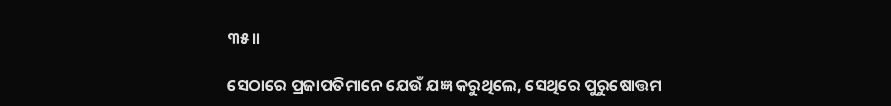୩୫॥

ସେଠାରେ ପ୍ରଜାପତିମାନେ ଯେଉଁ ଯଜ୍ଞ କରୁଥିଲେ, ସେଥିରେ ପୁରୁଷୋତ୍ତମ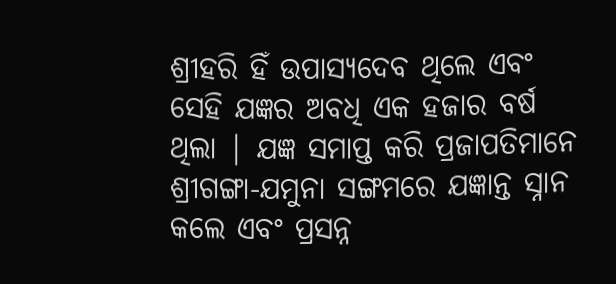ଶ୍ରୀହରି ହିଁ ଉପାସ୍ୟଦେବ ଥିଲେ ଏବଂ ସେହି ଯଜ୍ଞର ଅବଧି ଏକ ହଜାର ବର୍ଷ ଥିଲା | ଯଜ୍ଞ ସମାପ୍ତ କରି ପ୍ରଜାପତିମାନେ ଶ୍ରୀଗଙ୍ଗା-ଯମୁନା ସଙ୍ଗମରେ ଯଜ୍ଞାନ୍ତ ସ୍ନାନ କଲେ ଏବଂ ପ୍ରସନ୍ନ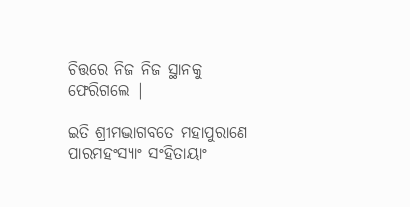ଚିତ୍ତରେ ନିଜ ନିଜ ସ୍ଥାନକୁ ଫେରିଗଲେ |

ଇତି ଶ୍ରୀମଦ୍ଭାଗବତେ ମହାପୁରାଣେ ପାରମହଂସ୍ୟାଂ ସଂହିତାୟାଂ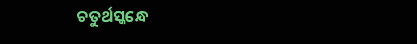ଚତୁର୍ଥସ୍କନ୍ଧେ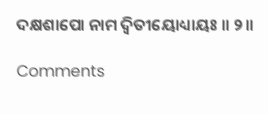ଦକ୍ଷଶାପୋ ନାମ ଦ୍ୱିତୀୟୋଧ୍ୟାୟଃ ॥ ୨॥

Comments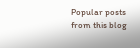Popular posts from this blog